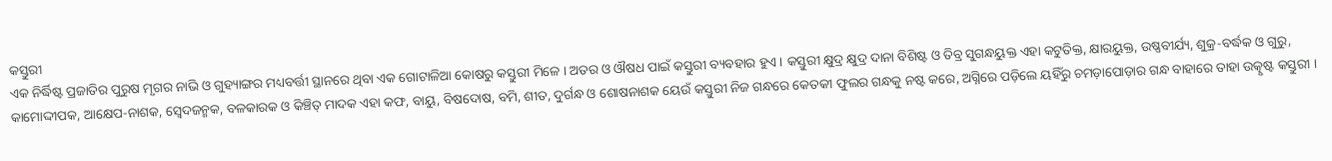କସ୍ତୁରୀ
ଏକ ନିର୍ଦ୍ଧିଷ୍ଟ ପ୍ରଜାତିର ପୁରୁଷ ମୃଗର ନାଭି ଓ ଗୁହ୍ୟାଙ୍ଗର ମଧ୍ୟବର୍ତ୍ତୀ ସ୍ଥାନରେ ଥିବା ଏକ ଗୋଟାଳିଆ କୋଷରୁ କସ୍ତୁରୀ ମିଳେ । ଅତର ଓ ଔଷଧ ପାଇଁ କସ୍ତୁରୀ ବ୍ୟବହାର ହୁଏ । କସ୍ତୁରୀ କ୍ଷୁଦ୍ର କ୍ଷୁଦ୍ର ଦାନା ବିଶିଷ୍ଟ ଓ ତିବ୍ର ସୁଗନ୍ଧୟୁକ୍ତ ଏହା କଟୁତିକ୍ତ, କ୍ଷାରୟୁକ୍ତ, ଉଷ୍ଣବୀର୍ଯ୍ୟ, ଶୁକ୍ର-ବର୍ଦ୍ଧକ ଓ ଗୁରୁ, କାମୋଦ୍ଦୀପକ, ଆକ୍ଷେପ-ନାଶକ, ସ୍ୱେଦଜନ୍ମକ, ବଳକାରକ ଓ କିଞ୍ଚିତ୍ ମାଦକ ଏହା କଫ, ବାୟୁ, ବିଷଦୋଷ, ବମି, ଶୀତ, ଦୁର୍ଗନ୍ଧ ଓ ଶୋଷନାଶକ ୟେଉଁ କସ୍ତୁରୀ ନିଜ ଗନ୍ଧରେ କେତକୀ ଫୁଲର ଗନ୍ଧକୁ ନଷ୍ଟ କରେ, ଅଗ୍ନିରେ ପଡ଼ିଲେ ୟହିଁରୁ ଚମଡ଼ାପୋଡ଼ାର ଗନ୍ଧ ବାହାରେ ତାହା ଉତ୍କୃଷ୍ଟ କସ୍ତୁରୀ ।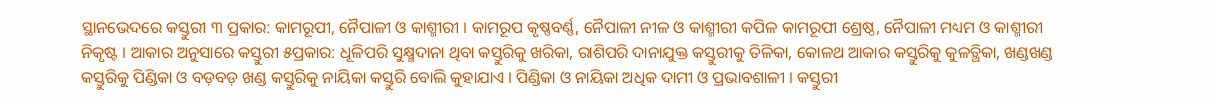ସ୍ଥାନଭେଦରେ କସ୍ତୁରୀ ୩ ପ୍ରକାର: କାମରୂପୀ, ନୈପାଳୀ ଓ କାଶ୍ମୀରୀ । କାମରୂପ କୃଷ୍ଣବର୍ଣ୍ଣ, ନୈପାଳୀ ନୀଳ ଓ କାଶ୍ମୀରୀ କପିଳ କାମରୂପୀ ଶ୍ରେଷ୍ଠ, ନୈପାଳୀ ମଧ୍ୟମ ଓ କାଶ୍ମୀରୀ ନିକୃଷ୍ଟ । ଆକାର ଅନୁସାରେ କସ୍ତୁରୀ ୫ପ୍ରକାର: ଧୂଳିପରି ସୁକ୍ଷ୍ମଦାନା ଥିବା କସ୍ତୁରିକୁ ଖରିକା, ରାଶିପରି ଦାନାଯୁକ୍ତ କସ୍ତୁରୀକୁ ତିଳିକା, କୋଳଥ ଆକାର କସ୍ତୁରିକୁ କୁଳତ୍ଥିକା, ଖଣ୍ଡଖଣ୍ଡ କସ୍ତୁରିକୁ ପିଣ୍ଡିକା ଓ ବଡ଼ବଡ଼ ଖଣ୍ଡ କସ୍ତୁରିକୁ ନାୟିକା କସ୍ତୁରି ବୋଲି କୁହାଯାଏ । ପିଣ୍ଡିକା ଓ ନାୟିକା ଅଧିକ ଦାମୀ ଓ ପ୍ରଭାବଶାଳୀ । କସ୍ତୁରୀ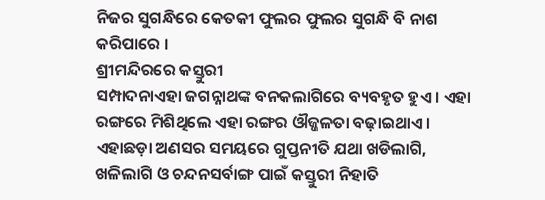ନିଜର ସୁଗନ୍ଧିରେ କେତକୀ ଫୁଲର ଫୁଲର ସୁଗନ୍ଧି ବି ନାଶ କରିପାରେ ।
ଶ୍ରୀମନ୍ଦିରରେ କସ୍ତୁରୀ
ସମ୍ପାଦନାଏହା ଜଗନ୍ନାଥଙ୍କ ବନକଲାଗିରେ ବ୍ୟବହୃତ ହୁଏ । ଏହା ରଙ୍ଗରେ ମିଶିଥିଲେ ଏହା ରଙ୍ଗର ଔଜ୍ଜଳତା ବଢ଼ାଇଥାଏ । ଏହାଛଡ଼ା ଅଣସର ସମୟରେ ଗୁପ୍ତନୀତି ଯଥା ଖଡିଲାଗି, ଖଳିଲାଗି ଓ ଚନ୍ଦନସର୍ବାଙ୍ଗ ପାଇଁ କସ୍ତୁରୀ ନିହାତି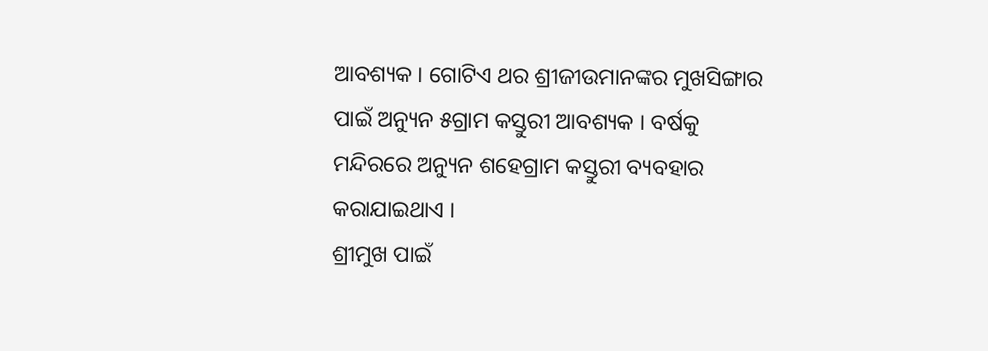ଆବଶ୍ୟକ । ଗୋଟିଏ ଥର ଶ୍ରୀଜୀଉମାନଙ୍କର ମୁଖସିଙ୍ଗାର ପାଇଁ ଅନ୍ୟୁନ ୫ଗ୍ରାମ କସ୍ତୁରୀ ଆବଶ୍ୟକ । ବର୍ଷକୁ ମନ୍ଦିରରେ ଅନ୍ୟୁନ ଶହେଗ୍ରାମ କସ୍ତୁରୀ ବ୍ୟବହାର କରାଯାଇଥାଏ ।
ଶ୍ରୀମୁଖ ପାଇଁ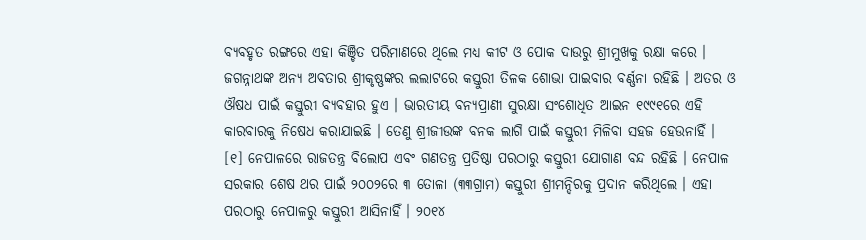ବ୍ୟବହୃତ ରଙ୍ଗରେ ଏହା କିଞ୍ଚିତ ପରିମାଣରେ ଥିଲେ ମଧ୍ୟ କୀଟ ଓ ପୋକ ଦାଉରୁ ଶ୍ରୀମୁଖକୁ ରକ୍ଷା କରେ । ଜଗନ୍ନାଥଙ୍କ ଅନ୍ୟ ଅବତାର ଶ୍ରୀକୃଷ୍ଣଙ୍କର ଲଲାଟରେ କସ୍ତୁରୀ ତିଳକ ଶୋଭା ପାଇବାର ବର୍ଣ୍ଣନା ରହିଛି । ଅତର ଓ ଔଷଧ ପାଇଁ କସ୍ତୁରୀ ବ୍ୟବହାର ହୁଏ । ଭାରତୀୟ ବନ୍ୟପ୍ରାଣୀ ସୁରକ୍ଷା ସଂଶୋଧିତ ଆଇନ ୧୯୯୧ରେ ଏହି କାରବାରକୁ ନିଷେଧ କରାଯାଇଛି । ତେଣୁ ଶ୍ରୀଜୀଉଙ୍କ ବନକ ଲାଗି ପାଇଁ କସ୍ତୁରୀ ମିଳିବା ସହଜ ହେଉନାହିଁ । [୧] ନେପାଳରେ ରାଜତନ୍ତ୍ର ବିଲୋପ ଏବଂ ଗଣତନ୍ତ୍ର ପ୍ରତିଷ୍ଠା ପରଠାରୁ କସ୍ତୁରୀ ଯୋଗାଣ ବନ୍ଦ ରହିଛି । ନେପାଳ ସରକାର ଶେଷ ଥର ପାଇଁ ୨୦୦୨ରେ ୩ ତୋଳା (୩୩ଗ୍ରାମ) କସ୍ତୁରୀ ଶ୍ରୀମନ୍ଦିରକୁ ପ୍ରଦାନ କରିଥିଲେ । ଏହା ପରଠାରୁ ନେପାଳରୁ କସ୍ତୁରୀ ଆସିନାହିଁ । ୨୦୧୪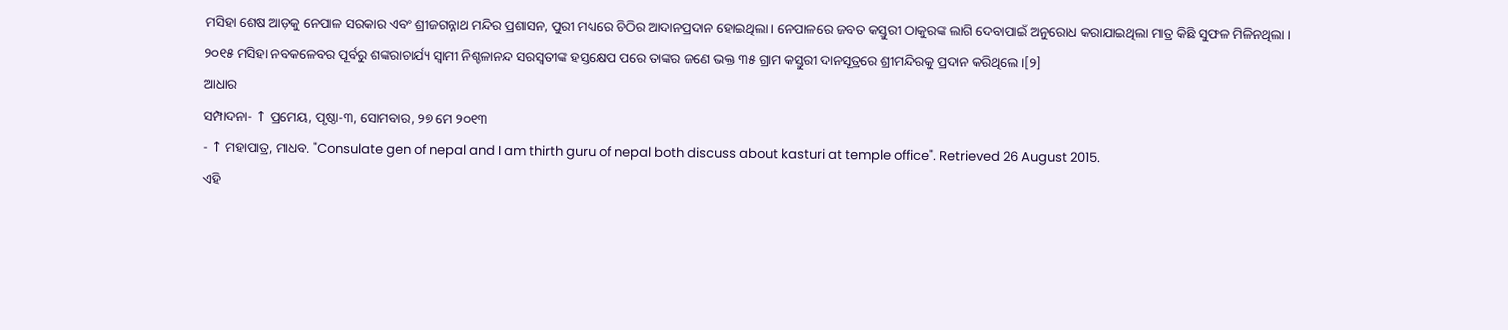ମସିହା ଶେଷ ଆଡ଼କୁ ନେପାଳ ସରକାର ଏବଂ ଶ୍ରୀଜଗନ୍ନାଥ ମନ୍ଦିର ପ୍ରଶାସନ, ପୁରୀ ମଧ୍ୟରେ ଚିଠିର ଆଦାନପ୍ରଦାନ ହୋଇଥିଲା । ନେପାଳରେ ଜବତ କସ୍ତୁରୀ ଠାକୁରଙ୍କ ଲାଗି ଦେବାପାଇଁ ଅନୁରୋଧ କରାଯାଇଥିଲା ମାତ୍ର କିଛି ସୁଫଳ ମିଳିନଥିଲା ।
୨୦୧୫ ମସିହା ନବକଳେବର ପୂର୍ବରୁ ଶଙ୍କରାଚାର୍ଯ୍ୟ ସ୍ୱାମୀ ନିଶ୍ଚଳାନନ୍ଦ ସରସ୍ୱତୀଙ୍କ ହସ୍ତକ୍ଷେପ ପରେ ତାଙ୍କର ଜଣେ ଭକ୍ତ ୩୫ ଗ୍ରାମ କସ୍ତୁରୀ ଦାନସୂତ୍ରରେ ଶ୍ରୀମନ୍ଦିରକୁ ପ୍ରଦାନ କରିଥିଲେ ।[୨]
ଆଧାର
ସମ୍ପାଦନା- ↑ ପ୍ରମେୟ, ପୃଷ୍ଠା-୩, ସୋମବାର, ୨୭ ମେ ୨୦୧୩
- ↑ ମହାପାତ୍ର, ମାଧବ. "Consulate gen of nepal and I am thirth guru of nepal both discuss about kasturi at temple office". Retrieved 26 August 2015.
ଏହି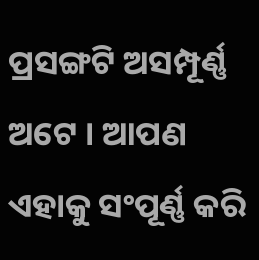ପ୍ରସଙ୍ଗଟି ଅସମ୍ପୂର୍ଣ୍ଣ ଅଟେ । ଆପଣ ଏହାକୁ ସଂପୂର୍ଣ୍ଣ କରି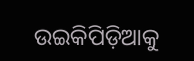ଉଇକିପିଡ଼ିଆକୁ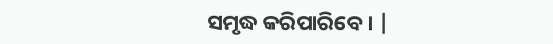ସମୃଦ୍ଧ କରିପାରିବେ । |